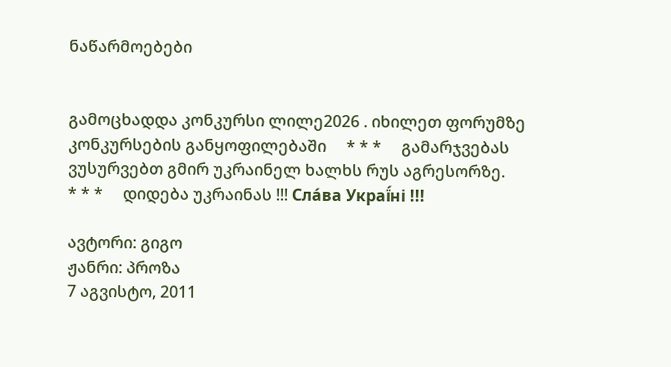ნაწარმოებები


გამოცხადდა კონკურსი ლილე2026 . იხილეთ ფორუმზე კონკურსების განყოფილებაში     * * *     გამარჯვებას ვუსურვებთ გმირ უკრაინელ ხალხს რუს აგრესორზე.     * * *     დიდება უკრაინას !!! Сла́ва Украї́ні !!!

ავტორი: გიგო
ჟანრი: პროზა
7 აგვისტო, 2011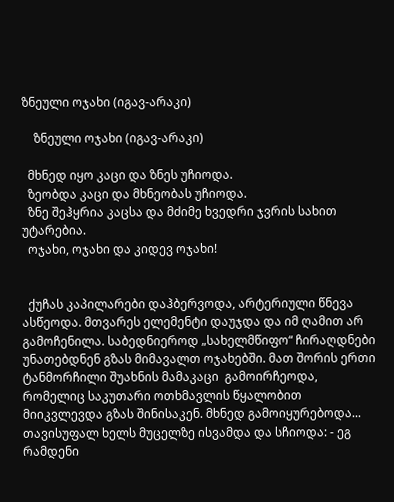ზნეული ოჯახი (იგავ-არაკი)

    ზნეული ოჯახი (იგავ-არაკი)

  მხნედ იყო კაცი და ზნეს უჩიოდა.
  ზეობდა კაცი და მხნეობას უჩიოდა.
  ზნე შეჰყრია კაცსა და მძიმე ხვედრი ჯვრის სახით უტარებია.
  ოჯახი, ოჯახი და კიდევ ოჯახი!


  ქუჩას კაპილარები დაჰბერვოდა, არტერიული წნევა ასწეოდა. მთვარეს ელემენტი დაუჯდა და იმ ღამით არ გამოჩენილა. საბედნიეროდ „სახელმწიფო“ ჩირაღდნები უნათებდნენ გზას მიმავალთ ოჯახებში. მათ შორის ერთი ტანმორჩილი შუახნის მამაკაცი  გამოირჩეოდა, რომელიც საკუთარი ოთხმავლის წყალობით მიიკვლევდა გზას შინისაკენ. მხნედ გამოიყურებოდა... თავისუფალ ხელს მუცელზე ისვამდა და სჩიოდა: - ეგ რამდენი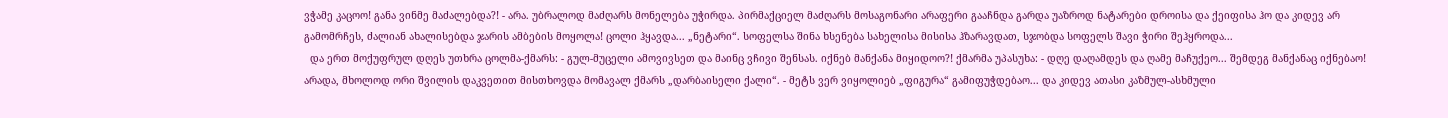ვჭამე კაცოო! განა ვინმე მაძალებდა?! - არა. უბრალოდ მაძღარს მონელება უჭირდა. პირმაქციელ მაძღარს მოსაგონარი არაფერი გააჩნდა გარდა უაზროდ ნატარები დროისა და ქეიფისა ჰო და კიდევ არ გამომრჩეს, ძალიან ახალისებდა ჯარის ამბების მოყოლა! ცოლი ჰყავდა... „ნეტარი“. სოფელსა შინა ხსენება სახელისა მისისა ჰზარავდათ, სჯობდა სოფელს შავი ჭირი შეჰყროდა...
  და ერთ მოქუფრულ დღეს უთხრა ცოლმა-ქმარს: - გულ-მუცელი ამოვივსეთ და მაინც ვჩივი შენსას. იქნებ მანქანა მიყიდოო?! ქმარმა უპასუხა: - დღე დაღამდეს და ღამე მაჩუქეო... შემდეგ მანქანაც იქნებაო! არადა, მხოლოდ ორი შვილის დაკვეთით მისთხოვდა მომავალ ქმარს „დარბაისელი ქალი“. - მეტს ვერ ვიყოლიებ „ფიგურა“ გამიფუჭდებაო... და კიდევ ათასი კაზმულ-ასხმული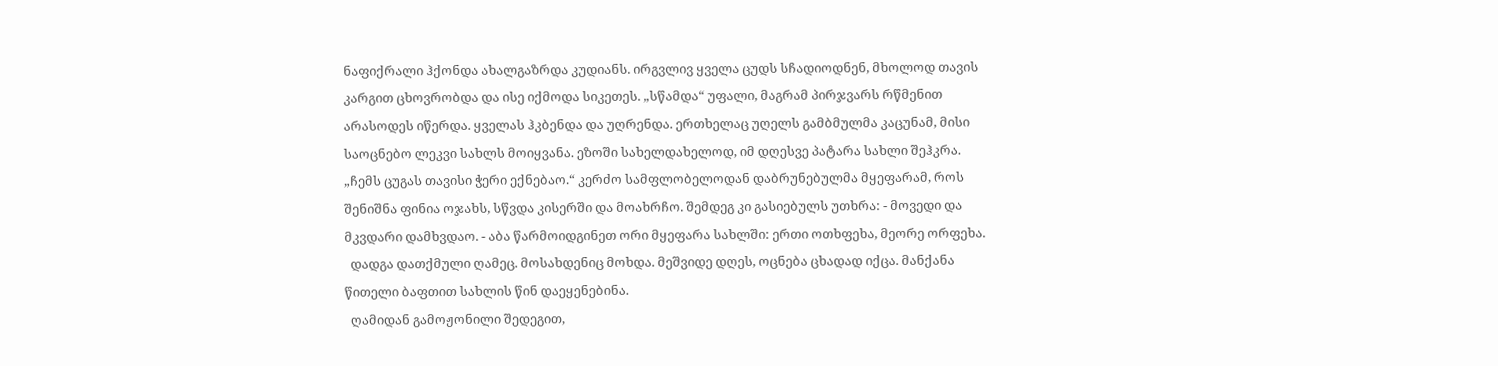ნაფიქრალი ჰქონდა ახალგაზრდა კუდიანს. ირგვლივ ყველა ცუდს სჩადიოდნენ, მხოლოდ თავის კარგით ცხოვრობდა და ისე იქმოდა სიკეთეს. „სწამდა“ უფალი, მაგრამ პირჯვარს რწმენით არასოდეს იწერდა. ყველას ჰკბენდა და უღრენდა. ერთხელაც უღელს გამბმულმა კაცუნამ, მისი საოცნებო ლეკვი სახლს მოიყვანა. ეზოში სახელდახელოდ, იმ დღესვე პატარა სახლი შეჰკრა. „ჩემს ცუგას თავისი ჭერი ექნებაო.“ კერძო სამფლობელოდან დაბრუნებულმა მყეფარამ, როს შენიშნა ფინია ოჯახს, სწვდა კისერში და მოახრჩო. შემდეგ კი გასიებულს უთხრა: - მოვედი და მკვდარი დამხვდაო. - აბა წარმოიდგინეთ ორი მყეფარა სახლში: ერთი ოთხფეხა, მეორე ორფეხა.
  დადგა დათქმული ღამეც. მოსახდენიც მოხდა. მეშვიდე დღეს, ოცნება ცხადად იქცა. მანქანა წითელი ბაფთით სახლის წინ დაეყენებინა.
  ღამიდან გამოჟონილი შედეგით,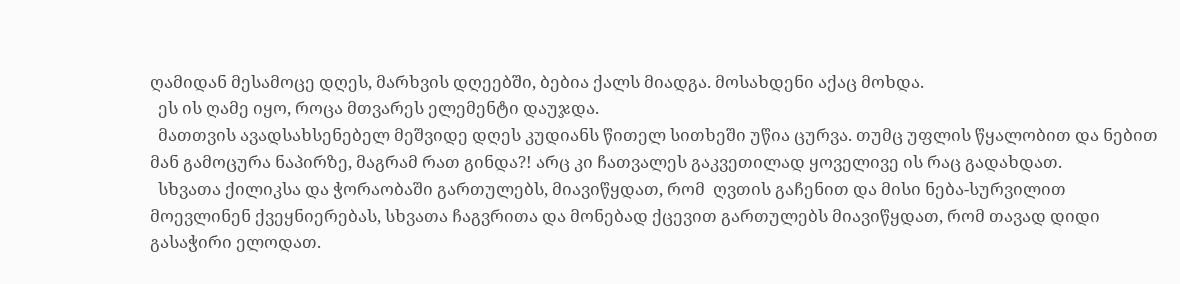ღამიდან მესამოცე დღეს, მარხვის დღეებში, ბებია ქალს მიადგა. მოსახდენი აქაც მოხდა.
  ეს ის ღამე იყო, როცა მთვარეს ელემენტი დაუჯდა.
  მათთვის ავადსახსენებელ მეშვიდე დღეს კუდიანს წითელ სითხეში უწია ცურვა. თუმც უფლის წყალობით და ნებით მან გამოცურა ნაპირზე, მაგრამ რათ გინდა?! არც კი ჩათვალეს გაკვეთილად ყოველივე ის რაც გადახდათ.
  სხვათა ქილიკსა და ჭორაობაში გართულებს, მიავიწყდათ, რომ  ღვთის გაჩენით და მისი ნება-სურვილით მოევლინენ ქვეყნიერებას, სხვათა ჩაგვრითა და მონებად ქცევით გართულებს მიავიწყდათ, რომ თავად დიდი გასაჭირი ელოდათ.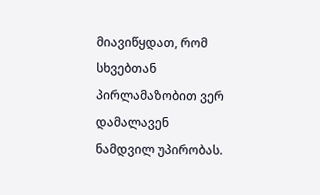მიავიწყდათ, რომ სხვებთან პირლამაზობით ვერ დამალავენ ნამდვილ უპირობას.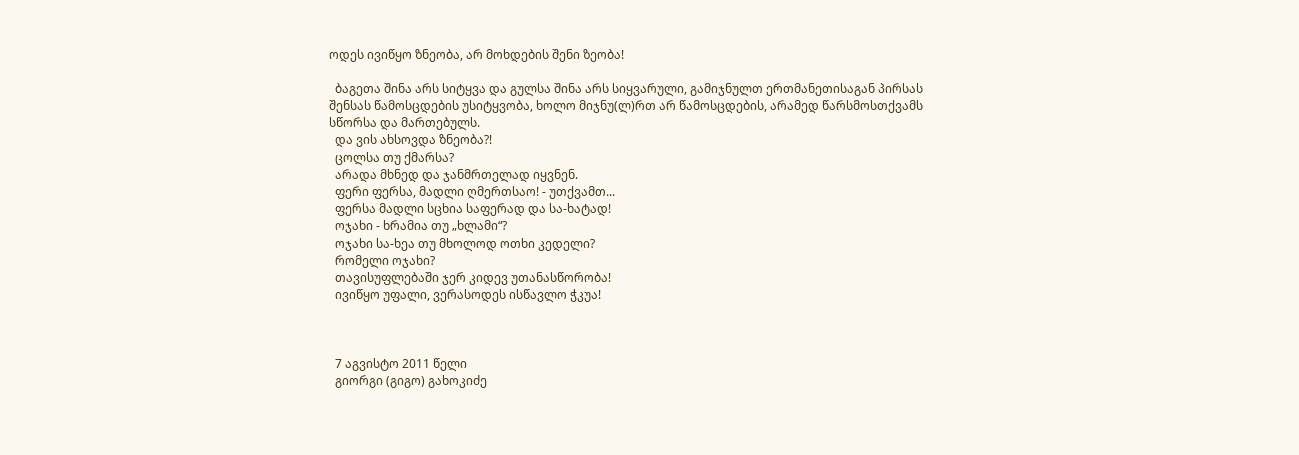ოდეს ივიწყო ზნეობა, არ მოხდების შენი ზეობა!

  ბაგეთა შინა არს სიტყვა და გულსა შინა არს სიყვარული, გამიჯნულთ ერთმანეთისაგან პირსას შენსას წამოსცდების უსიტყვობა, ხოლო მიჯნუ(ლ)რთ არ წამოსცდების, არამედ წარსმოსთქვამს სწორსა და მართებულს.
  და ვის ახსოვდა ზნეობა?!
  ცოლსა თუ ქმარსა?
  არადა მხნედ და ჯანმრთელად იყვნენ.
  ფერი ფერსა, მადლი ღმერთსაო! - უთქვამთ...
  ფერსა მადლი სცხია საფერად და სა-ხატად!
  ოჯახი - ხრამია თუ „ხლამი“?
  ოჯახი სა-ხეა თუ მხოლოდ ოთხი კედელი?
  რომელი ოჯახი?
  თავისუფლებაში ჯერ კიდევ უთანასწორობა!
  ივიწყო უფალი, ვერასოდეს ისწავლო ჭკუა!



  7 აგვისტო 2011 წელი
  გიორგი (გიგო) გახოკიძე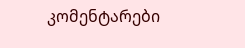კომენტარები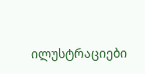ილუსტრაციები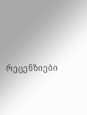რეცენზიები